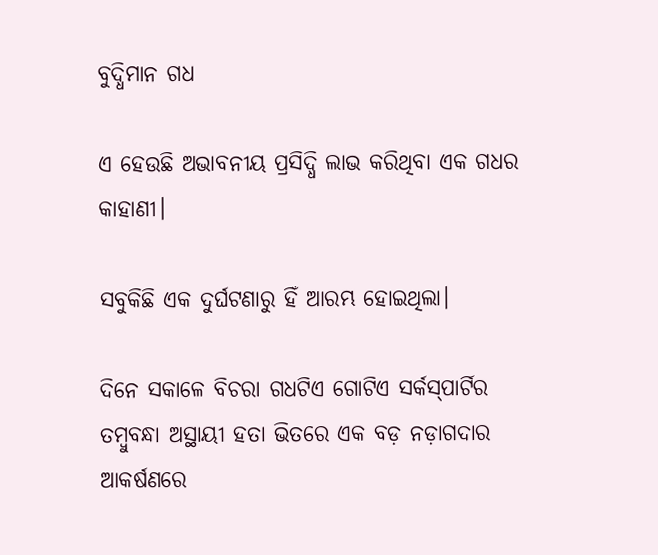ବୁଦ୍ଧିମାନ ଗଧ

ଏ ହେଉଛି ଅଭାବନୀୟ ପ୍ରସିଦ୍ଧି ଲାଭ କରିଥିବା ଏକ ଗଧର କାହାଣୀ।

ସବୁକିଛି ଏକ ଦୁର୍ଘଟଣାରୁ ହିଁ ଆରମ୍ଭ ହୋଇଥିଲା।

ଦିନେ ସକାଳେ ବିଚରା ଗଧଟିଏ ଗୋଟିଏ ସର୍କସ୍‌ପାର୍ଟିର ତମ୍ବୁବନ୍ଧା ଅସ୍ଥାୟୀ ହତା ଭିତରେ ଏକ ବଡ଼ ନଡ଼ାଗଦାର ଆକର୍ଷଣରେ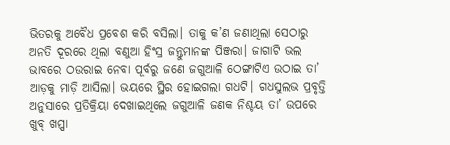ଭିତରକୁ ଅବୈଧ ପ୍ରବେଶ କରି ବସିଲା। ତାକୁ କ’ଣ ଜଣାଥିଲା ସେଠାରୁ ଅନତି ଦୂରରେ ଥିଲା ବଣୁଆ ହିଂସ୍ର ଜନ୍ତୁମାନଙ୍କ ପିଞ୍ଜରା। ଜାଗାଟି ଭଲ ଭାବରେ ଠଉରାଇ ନେବା ପୂର୍ବରୁ ଜଣେ ଜଗୁଆଳି ଠେଙ୍ଗାଟିଏ ଉଠାଇ ତା’ ଆଡ଼କୁ ମାଡ଼ି ଆସିଲା। ଭୟରେ ସ୍ଥିର ହୋଇଗଲା ଗଧଟି। ଗଧସୁଲଭ ପ୍ରବୃତ୍ତି ଅନୁସାରେ ପ୍ରତିକ୍ରିୟା ଦେଖାଇଥିଲେ ଜଗୁଆଳି ଜଣକ ନିଶ୍ଚୟ ତା’ ଉପରେ ଖୁବ୍ ଖପ୍ପା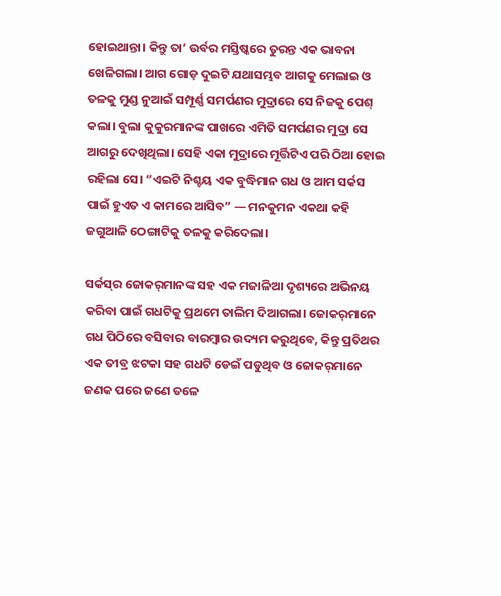ହୋଇଥାନ୍ତା। କିନ୍ତୁ ତା’ ଉର୍ବର ମସ୍ତିଷ୍କରେ ତୁରନ୍ତ ଏକ ଭାବନା ଖେଳିଗଲା। ଆଗ ଗୋଡ଼ ଦୁଇଟି ଯଥାସମ୍ଭବ ଆଗକୁ ମେଲାଇ ଓ ତଳକୁ ମୁଣ୍ଡ ନୁଆଇଁ ସମ୍ପୂର୍ଣ୍ଣ ସମର୍ପଣର ମୁଦ୍ରାରେ ସେ ନିଜକୁ ପେଶ୍ କଲା। ବୁଲା କୁକୁରମାନଙ୍କ ପାଖରେ ଏମିତି ସମର୍ପଣର ମୁଦ୍ରା ସେ ଆଗରୁ ଦେଖିଥିଲା। ସେହି ଏକା ମୁଦ୍ରାରେ ମୂର୍ତ୍ତିଟିଏ ପରି ଠିଆ ହୋଇ ରହିଲା ସେ। “ଏଇଟି ନିଶ୍ଚୟ ଏକ ବୁଦ୍ଧିମାନ ଗଧ ଓ ଆମ ସର୍କସ ପାଇଁ ହୁଏତ ଏ କାମରେ ଆସିବ” — ମନକୁମନ ଏକଥା କହି ଜଗୁଆଳି ଠେଙ୍ଗାଟିକୁ ତଳକୁ କରିଦେଲା।

ସର୍କସ୍‌ର ଜୋକର୍‌ମାନଙ୍କ ସହ ଏକ ମଜାଳିଆ ଦୃଶ୍ୟରେ ଅଭିନୟ କରିବା ପାଇଁ ଗଧଟିକୁ ପ୍ରଥମେ ତାଲିମ ଦିଆଗଲା। ଜୋକର୍‌ମାନେ ଗଧ ପିଠିରେ ବସିବାର ବାରମ୍ବାର ଉଦ୍ୟମ କରୁଥିବେ, କିନ୍ତୁ ପ୍ରତିଥର ଏକ ତୀବ୍ର ଝଟକା ସହ ଗଧଟି ଡେଇଁ ପଡୁଥିବ ଓ ଜୋକର୍‌ମାନେ ଜଣକ ପରେ ଜଣେ ତଳେ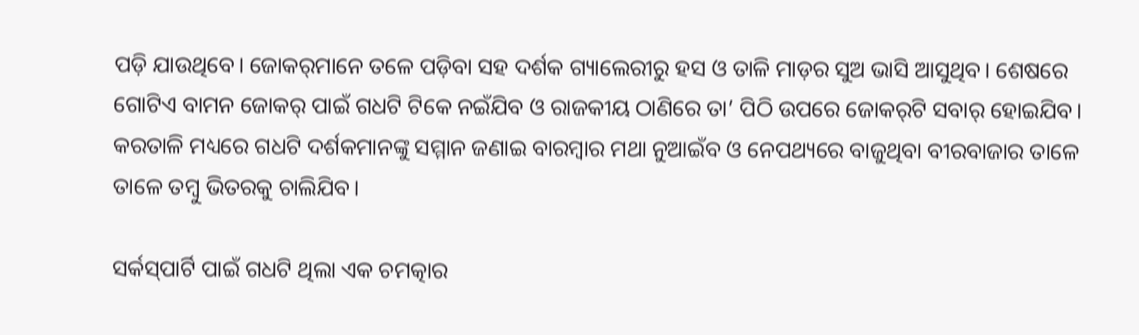ପଡ଼ି ଯାଉଥିବେ। ଜୋକର୍‌ମାନେ ତଳେ ପଡ଼ିବା ସହ ଦର୍ଶକ ଗ୍ୟାଲେରୀରୁ ହସ ଓ ତାଳି ମାଡ଼ର ସୁଅ ଭାସି ଆସୁଥିବ। ଶେଷରେ ଗୋଟିଏ ବାମନ ଜୋକର୍ ପାଇଁ ଗଧଟି ଟିକେ ନଇଁଯିବ ଓ ରାଜକୀୟ ଠାଣିରେ ତା’ ପିଠି ଉପରେ ଜୋକର୍‌ଟି ସବାର୍ ହୋଇଯିବ। କରତାଳି ମଧ୍ୟରେ ଗଧଟି ଦର୍ଶକମାନଙ୍କୁ ସମ୍ମାନ ଜଣାଇ ବାରମ୍ବାର ମଥା ନୁଆଇଁବ ଓ ନେପଥ୍ୟରେ ବାଜୁଥିବା ବୀରବାଜାର ତାଳେ ତାଳେ ତମ୍ବୁ ଭିତରକୁ ଚାଲିଯିବ।

ସର୍କସ୍‌ପାର୍ଟି ପାଇଁ ଗଧଟି ଥିଲା ଏକ ଚମତ୍କାର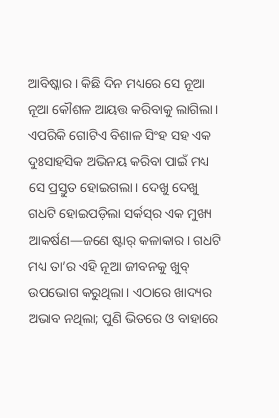ଆବିଷ୍କାର। କିଛି ଦିନ ମଧ୍ୟରେ ସେ ନୂଆ ନୂଆ କୌଶଳ ଆୟତ୍ତ କରିବାକୁ ଲାଗିଲା। ଏପରିକି ଗୋଟିଏ ବିଶାଳ ସିଂହ ସହ ଏକ ଦୁଃସାହସିକ ଅଭିନୟ କରିବା ପାଇଁ ମଧ୍ୟ ସେ ପ୍ରସ୍ତୁତ ହୋଇଗଲା। ଦେଖୁ ଦେଖୁ ଗଧଟି ହୋଇପଡ଼ିଲା ସର୍କସ୍‌ର ଏକ ମୁଖ୍ୟ ଆକର୍ଷଣ—ଜଣେ ଷ୍ଟାର୍ କଳାକାର। ଗଧଟି ମଧ୍ୟ ତା’ର ଏହି ନୂଆ ଜୀବନକୁ ଖୁବ୍ ଉପଭୋଗ କରୁଥିଲା। ଏଠାରେ ଖାଦ୍ୟର ଅଭାବ ନଥିଲା; ପୁଣି ଭିତରେ ଓ ବାହାରେ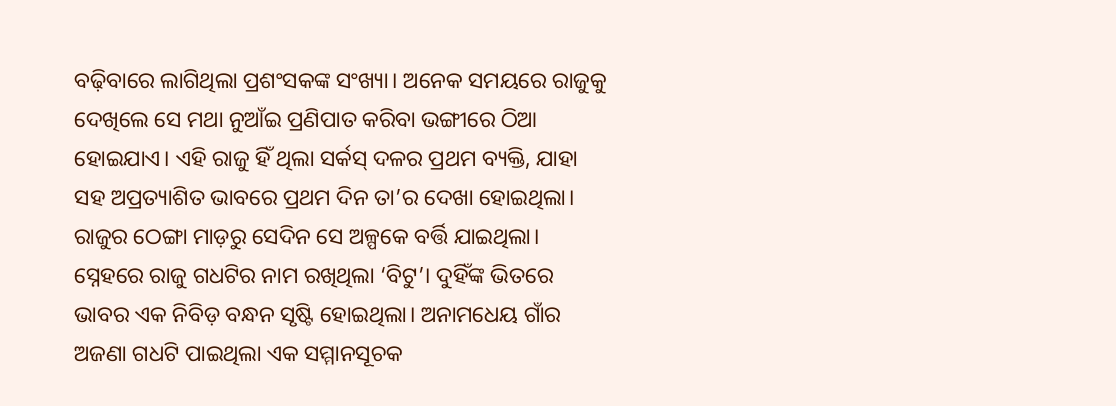ବଢ଼ିବାରେ ଲାଗିଥିଲା ପ୍ରଶଂସକଙ୍କ ସଂଖ୍ୟା। ଅନେକ ସମୟରେ ରାଜୁକୁ ଦେଖିଲେ ସେ ମଥା ନୁଆଁଇ ପ୍ରଣିପାତ କରିବା ଭଙ୍ଗୀରେ ଠିଆ ହୋଇଯାଏ। ଏହି ରାଜୁ ହିଁ ଥିଲା ସର୍କସ୍ ଦଳର ପ୍ରଥମ ବ୍ୟକ୍ତି, ଯାହା ସହ ଅପ୍ରତ୍ୟାଶିତ ଭାବରେ ପ୍ରଥମ ଦିନ ତା’ର ଦେଖା ହୋଇଥିଲା। ରାଜୁର ଠେଙ୍ଗା ମାଡ଼ରୁ ସେଦିନ ସେ ଅଳ୍ପକେ ବର୍ତ୍ତି ଯାଇଥିଲା। ସ୍ନେହରେ ରାଜୁ ଗଧଟିର ନାମ ରଖିଥିଲା ‘ବିଟୁ’। ଦୁହିଁଙ୍କ ଭିତରେ ଭାବର ଏକ ନିବିଡ଼ ବନ୍ଧନ ସୃଷ୍ଟି ହୋଇଥିଲା। ଅନାମଧେୟ ଗାଁର ଅଜଣା ଗଧଟି ପାଇଥିଲା ଏକ ସମ୍ମାନସୂଚକ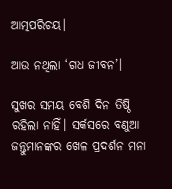ଆତ୍ମପରିଚୟ।

ଆଉ ନଥିଲା ‘ଗଧ ଜୀବନ’।

ସୁଖର ସମୟ ବେଶି ଦିନ ତିଷ୍ଠି ରହିଲା ନାହିଁ। ସର୍କସରେ ବଣୁଆ ଜନ୍ତୁମାନଙ୍କର ଖେଳ ପ୍ରଦର୍ଶନ ମନା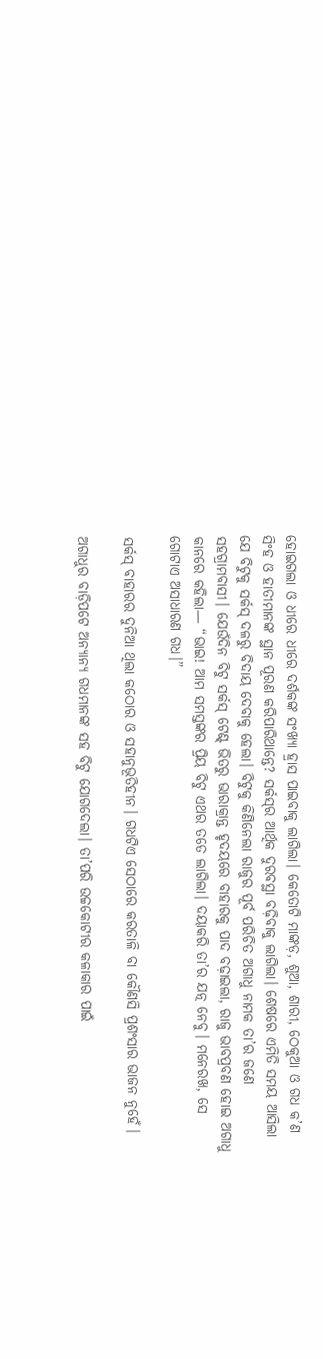ହୋଇଗଲା ଓ ଧୀରେ ଧୀରେ ଦର୍ଶକଙ୍କ ସଂଖ୍ୟା ହ୍ରାସ ପାଇବାକୁ ଲାଗିଲା। କେତୋଟି ମାଙ୍କଡ଼, ଶୁଆ, ଶାରୀ, ଠେକୁଆ ଓ ଗଧ କ’ଣ ସିଂହ ଓ ହାତୀମାନଙ୍କ ସ୍ଥାନ ପୂରଣ କରିପାରିଥାନ୍ତେ? ସର୍କସ୍‌ର ଆର୍ଥିକ ଦୁରବସ୍ଥା ବଢ଼ିବାକୁ ଲାଗିଲା। ଶେଷରେ ଏମିତି ସମୟ ଆସିଲା ଯେ ବିଟୁକୁ ସର୍କସ୍ ଦଳରୁ ବିଦାୟ ଦେବାକୁ ହେଲା। ବିଟୁକୁ କିଣିନେଲା ରାଜୁର ପୂର୍ବ ପରିଚିତ ଅଗାଧୁ ନାମକ ତା’ର ଜଣେ ସହଗ୍ରାମବାସୀ। ଯେଉଁଦିନ ବିଟୁ ସର୍କସ୍ ଟେଣ୍ଟ୍ ଭିତରୁ ଭାରାକ୍ରାନ୍ତ ହୃଦୟରେ ବାହାରକୁ ପାଦ ବଢ଼ାଇଲା, ରାଜୁ ଭାବପ୍ରବଣ ହୋଇ ଅଗାଧୁ କାନରେ କହିଲା— “ଭାଇ! ଆମ ସମସ୍ତଙ୍କର ପ୍ରିୟ ବିଟୁ ଏଥର ତତେ ଲାଗିଲା। ଦୟାକରି ତା’ର ଯତ୍ନ ନେବୁ। ମନେରଖ, ସେ ଗୋଟାଏ ଅସାଧାରଣ ଗଧ।”

ସର୍କସ୍ ବାହାରର ଦୁନିଆ ଥିଲା କଠୋର ଓ ସହାନୁଭୂତିହୀନ। ଗଧଟିଏ ସେଠାରେ କରତାଳି ବା କୌଣସି ପ୍ରଶଂସାର ଭାଜନ ନୁହେଁ।

ଅଗାଧୁର ବାଡ଼ିପଟେ ଅନ୍ୟାନ୍ୟ ଗଧମାନଙ୍କ ସହ ବିଟୁ ଯୋଗଦେଲା। ତା’ପରି ଉଚ୍ଚକୋଟୀର କଳାକାର ପାଇଁ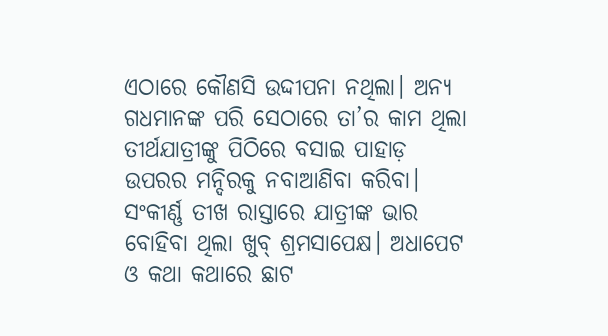ଏଠାରେ କୌଣସି ଉଦ୍ଦୀପନା ନଥିଲା। ଅନ୍ୟ ଗଧମାନଙ୍କ ପରି ସେଠାରେ ତା’ର କାମ ଥିଲା ତୀର୍ଥଯାତ୍ରୀଙ୍କୁ ପିଠିରେ ବସାଇ ପାହାଡ଼ ଉପରର ମନ୍ଦିରକୁ ନବାଆଣିବା କରିବା। ସଂକୀର୍ଣ୍ଣ ତୀଖ ରାସ୍ତାରେ ଯାତ୍ରୀଙ୍କ ଭାର ବୋହିବା ଥିଲା ଖୁବ୍ ଶ୍ରମସାପେକ୍ଷ। ଅଧାପେଟ ଓ କଥା କଥାରେ ଛାଟ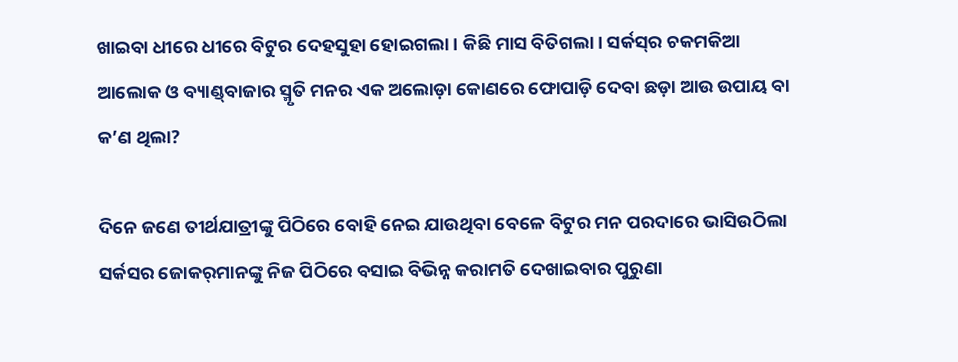ଖାଇବା ଧୀରେ ଧୀରେ ବିଟୁର ଦେହସୁହା ହୋଇଗଲା। କିଛି ମାସ ବିତିଗଲା। ସର୍କସ୍‌ର ଚକମକିଆ ଆଲୋକ ଓ ବ୍ୟାଣ୍ଡ୍‌ବାଜାର ସ୍ମୃତି ମନର ଏକ ଅଲୋଡ଼ା କୋଣରେ ଫୋପାଡ଼ି ଦେବା ଛଡ଼ା ଆଉ ଉପାୟ ବା କ’ଣ ଥିଲା?

ଦିନେ ଜଣେ ତୀର୍ଥଯାତ୍ରୀଙ୍କୁ ପିଠିରେ ବୋହି ନେଇ ଯାଉଥିବା ବେଳେ ବିଟୁର ମନ ପରଦାରେ ଭାସିଉଠିଲା ସର୍କସର ଜୋକର୍‌ମାନଙ୍କୁ ନିଜ ପିଠିରେ ବସାଇ ବିଭିନ୍ନ କରାମତି ଦେଖାଇବାର ପୁରୁଣା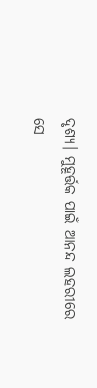ଦୃଶ୍ୟ। ମୁହୂର୍ତ୍ତକ ପାଇଁ ଆନନ୍ଦ ଲହରୀରେ ସେ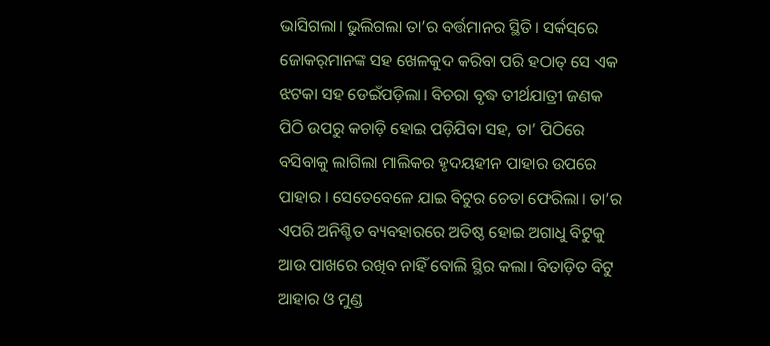ଭାସିଗଲା। ଭୁଲିଗଲା ତା’ର ବର୍ତ୍ତମାନର ସ୍ଥିତି। ସର୍କସ୍‌ରେ ଜୋକର୍‌ମାନଙ୍କ ସହ ଖେଳକୁଦ କରିବା ପରି ହଠାତ୍ ସେ ଏକ ଝଟକା ସହ ଡେଇଁପଡ଼ିଲା। ବିଚରା ବୃଦ୍ଧ ତୀର୍ଥଯାତ୍ରୀ ଜଣକ ପିଠି ଉପରୁ କଚାଡ଼ି ହୋଇ ପଡ଼ିଯିବା ସହ, ତା’ ପିଠିରେ ବସିବାକୁ ଲାଗିଲା ମାଲିକର ହୃଦୟହୀନ ପାହାର ଉପରେ ପାହାର । ସେତେବେଳେ ଯାଇ ବିଟୁର ଚେତା ଫେରିଲା। ତା’ର ଏପରି ଅନିଶ୍ଚିତ ବ୍ୟବହାରରେ ଅତିଷ୍ଠ ହୋଇ ଅଗାଧୁ ବିଟୁକୁ ଆଉ ପାଖରେ ରଖିବ ନାହିଁ ବୋଲି ସ୍ଥିର କଲା। ବିତାଡ଼ିତ ବିଟୁ ଆହାର ଓ ମୁଣ୍ଡ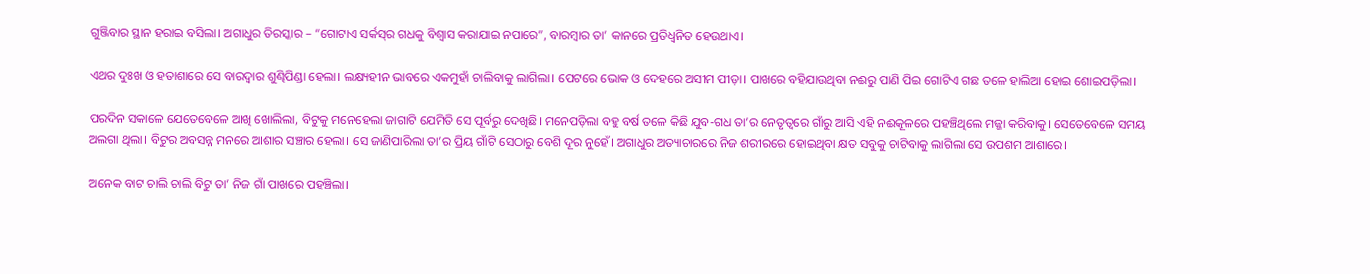ଗୁଞ୍ଜିବାର ସ୍ଥାନ ହରାଇ ବସିଲା। ଅଗାଧୁର ତିରସ୍କାର – “ଗୋଟାଏ ସର୍କସ୍‌ର ଗଧକୁ ବିଶ୍ୱାସ କରାଯାଇ ନପାରେ”, ବାରମ୍ବାର ତା’ କାନରେ ପ୍ରତିଧ୍ୱନିତ ହେଉଥାଏ।

ଏଥର ଦୁଃଖ ଓ ହତାଶାରେ ସେ ବାରଦ୍ୱାର ଶୁଣ୍ଢିପିଣ୍ଡା ହେଲା। ଲକ୍ଷ୍ୟହୀନ ଭାବରେ ଏକମୁହାଁ ଚାଲିବାକୁ ଲାଗିଲା। ପେଟରେ ଭୋକ ଓ ଦେହରେ ଅସୀମ ପୀଡ଼ା। ପାଖରେ ବହିଯାଉଥିବା ନଈରୁ ପାଣି ପିଇ ଗୋଟିଏ ଗଛ ତଳେ ହାଲିଆ ହୋଇ ଶୋଇପଡ଼ିଲା।

ପରଦିନ ସକାଳେ ଯେତେବେଳେ ଆଖି ଖୋଲିଲା, ବିଟୁକୁ ମନେହେଲା ଜାଗାଟି ଯେମିତି ସେ ପୂର୍ବରୁ ଦେଖିଛି। ମନେପଡ଼ିଲା ବହୁ ବର୍ଷ ତଳେ କିଛି ଯୁବ-ଗଧ ତା’ର ନେତୃତ୍ୱରେ ଗାଁରୁ ଆସି ଏହି ନଈକୂଳରେ ପହଞ୍ଚିଥିଲେ ମଜ୍ଜା କରିବାକୁ। ସେତେବେଳେ ସମୟ ଅଲଗା ଥିଲା। ବିଟୁର ଅବସନ୍ନ ମନରେ ଆଶାର ସଞ୍ଚାର ହେଲା। ସେ ଜାଣିପାରିଲା ତା’ର ପ୍ରିୟ ଗାଁଟି ସେଠାରୁ ବେଶି ଦୂର ନୁହେଁ। ଅଗାଧୁର ଅତ୍ୟାଚାରରେ ନିଜ ଶରୀରରେ ହୋଇଥିବା କ୍ଷତ ସବୁକୁ ଚାଟିବାକୁ ଲାଗିଲା ସେ ଉପଶମ ଆଶାରେ।

ଅନେକ ବାଟ ଚାଲି ଚାଲି ବିଟୁ ତା’ ନିଜ ଗାଁ ପାଖରେ ପହଞ୍ଚିଲା।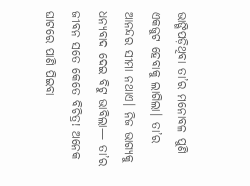ଭାଙ୍ଗିପଡ଼ିଥିବା ତା’ର ମନୋବଳ ପୁଣି ଏକଜୁଟ ହେବାକୁ ଲାଗିଲା। ତା’ର ଆନନ୍ଦର ସୀମା ନଥାଏ। ନିଜ ଭାଗ୍ୟକୁ ଧନ୍ୟବାଦ ଦେଇ ବିଟୁ ଭାବିଲା— ତା’ର ଜୀବନ ସତେ କେତେ ବିଚିତ୍ର! ଅନେକ ଘାଟରେ ପାଣି ପିଇବା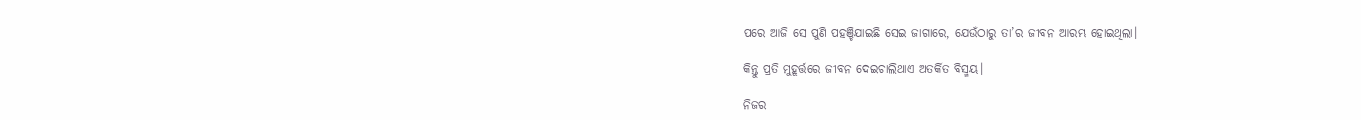ପରେ ଆଜି ସେ ପୁଣି ପହଞ୍ଚିଯାଇଛି ସେଇ ଜାଗାରେ, ଯେଉଁଠାରୁ ତା’ର ଜୀବନ ଆରମ୍ଭ ହୋଇଥିଲା।

କିନ୍ତୁ ପ୍ରତି ମୁହୂର୍ତ୍ତରେ ଜୀବନ ଦେଇଚାଲିଥାଏ ଅତର୍କିତ ବିସ୍ମୟ।

ନିଜର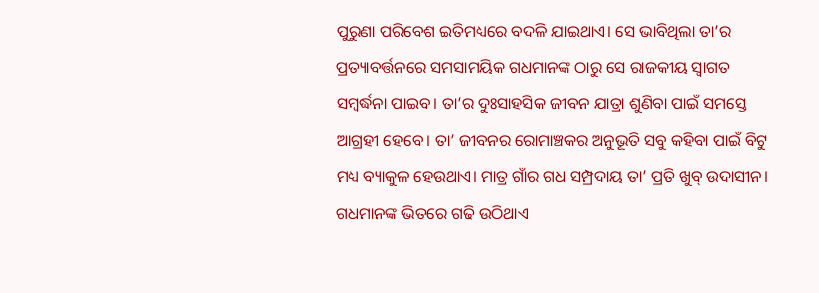ପୁରୁଣା ପରିବେଶ ଇତିମଧ୍ୟରେ ବଦଳି ଯାଇଥାଏ। ସେ ଭାବିଥିଲା ତା’ର ପ୍ରତ୍ୟାବର୍ତ୍ତନରେ ସମସାମୟିକ ଗଧମାନଙ୍କ ଠାରୁ ସେ ରାଜକୀୟ ସ୍ୱାଗତ ସମ୍ବର୍ଦ୍ଧନା ପାଇବ। ତା’ର ଦୁଃସାହସିକ ଜୀବନ ଯାତ୍ରା ଶୁଣିବା ପାଇଁ ସମସ୍ତେ ଆଗ୍ରହୀ ହେବେ। ତା’ ଜୀବନର ରୋମାଞ୍ଚକର ଅନୁଭୂତି ସବୁ କହିବା ପାଇଁ ବିଟୁ ମଧ୍ୟ ବ୍ୟାକୁଳ ହେଉଥାଏ। ମାତ୍ର ଗାଁର ଗଧ ସମ୍ପ୍ରଦାୟ ତା’ ପ୍ରତି ଖୁବ୍ ଉଦାସୀନ। ଗଧମାନଙ୍କ ଭିତରେ ଗଢି ଉଠିଥାଏ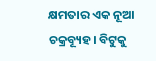କ୍ଷମତାର ଏକ ନୂଆ ଚକ୍ରବ୍ୟୂହ। ବିଟୁକୁ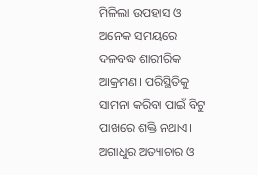ମିଳିଲା ଉପହାସ ଓ ଅନେକ ସମୟରେ ଦଳବଦ୍ଧ ଶାରୀରିକ ଆକ୍ରମଣ। ପରିସ୍ଥିତିକୁ ସାମନା କରିବା ପାଇଁ ବିଟୁ ପାଖରେ ଶକ୍ତି ନଥାଏ। ଅଗାଧୁର ଅତ୍ୟାଚାର ଓ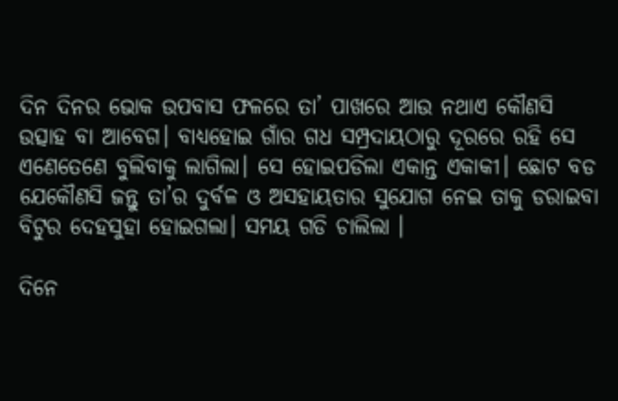ଦିନ ଦିନର ଭୋକ ଉପବାସ ଫଳରେ ତା’ ପାଖରେ ଆଉ ନଥାଏ କୌଣସି ଉତ୍ସାହ ବା ଆବେଗ। ବାଧ୍ୟହୋଇ ଗାଁର ଗଧ ସମ୍ପ୍ରଦାୟଠାରୁ ଦୂରରେ ରହି ସେ ଏଣେତେଣେ ବୁଲିବାକୁ ଲାଗିଲା। ସେ ହୋଇପଡିଲା ଏକାନ୍ତ ଏକାକୀ। ଛୋଟ ବଡ ଯେକୌଣସି ଜନ୍ତୁ ତା’ର ଦୁର୍ବଳ ଓ ଅସହାୟତାର ସୁଯୋଗ ନେଇ ତାକୁ ଡରାଇବା ବିଟୁର ଦେହସୁହା ହୋଇଗଲା। ସମୟ ଗଡି ଚାଲିଲା ।

ଦିନେ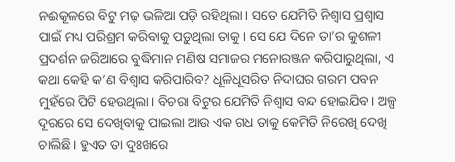ନଈକୂଳରେ ବିଟୁ ମଢ଼ ଭଳିଆ ପଡ଼ି ରହିଥିଲା। ସତେ ଯେମିତି ନିଶ୍ୱାସ ପ୍ରଶ୍ୱାସ ପାଇଁ ମଧ୍ୟ ପରିଶ୍ରମ କରିବାକୁ ପଡ଼ୁଥିଲା ତାକୁ। ସେ ଯେ ଦିନେ ତା’ର କୁଶଳୀ ପ୍ରଦର୍ଶନ ଜରିଆରେ ବୁଦ୍ଧିମାନ ମଣିଷ ସମାଜର ମନୋରଞ୍ଜନ କରିପାରୁଥିଲା, ଏ କଥା କେହି କ’ଣ ବିଶ୍ୱାସ କରିପାରିବ? ଧୂଳିଧୂସରିତ ନିଦାଘର ଗରମ ପବନ ମୁହଁରେ ପିଟି ହେଉଥିଲା। ବିଚରା ବିଟୁର ଯେମିତି ନିଶ୍ୱାସ ବନ୍ଦ ହୋଇଯିବ। ଅଳ୍ପ ଦୂରରେ ସେ ଦେଖିବାକୁ ପାଇଲା ଆଉ ଏକ ଗଧ ତାକୁ କେମିତି ନିରେଖି ଦେଖି ଚାଲିଛି। ହୁଏତ ତା ଦୁଃଖରେ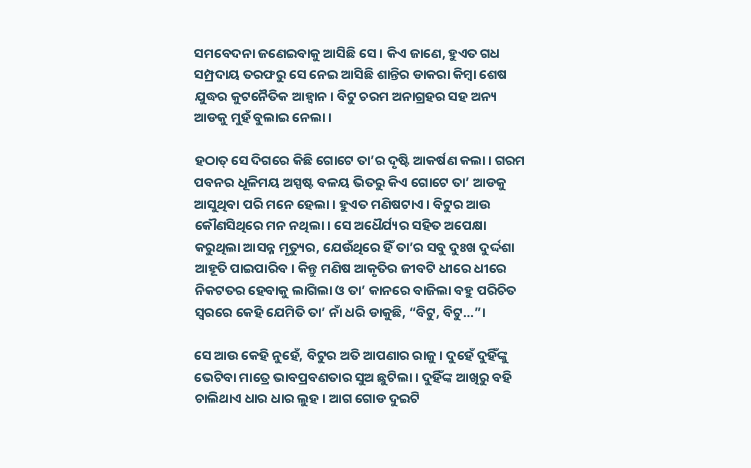ସମବେଦନା ଜଣେଇବାକୁ ଆସିଛି ସେ। କିଏ ଜାଣେ, ହୁଏତ ଗଧ ସମ୍ପ୍ରଦାୟ ତରଫରୁ ସେ ନେଇ ଆସିଛି ଶାନ୍ତିର ଡାକରା କିମ୍ବା ଶେଷ ଯୁଦ୍ଧର କୁଟନୈତିକ ଆହ୍ୱାନ। ବିଟୁ ଚରମ ଅନାଗ୍ରହର ସହ ଅନ୍ୟ ଆଡକୁ ମୁହଁ ବୁଲାଇ ନେଲା।

ହଠାତ୍ ସେ ଦିଗରେ କିଛି ଗୋଟେ ତା’ର ଦୃଷ୍ଟି ଆକର୍ଷଣ କଲା। ଗରମ ପବନର ଧୂଳିମୟ ଅସ୍ପଷ୍ଟ ବଳୟ ଭିତରୁ କିଏ ଗୋଟେ ତା’ ଆଡକୁ ଆସୁଥିବା ପରି ମନେ ହେଲା। ହୁଏତ ମଣିଷଟାଏ। ବିଟୁର ଆଉ କୌଣସିଥିରେ ମନ ନଥିଲା। ସେ ଅଧୈର୍ଯ୍ୟର ସହିତ ଅପେକ୍ଷା କରୁଥିଲା ଆସନ୍ନ ମୃତ୍ୟୁର, ଯେଉଁଥିରେ ହିଁ ତା’ର ସବୁ ଦୁଃଖ ଦୁର୍ଦ୍ଦଶା ଆହୂତି ପାଇପାରିବ। କିନ୍ତୁ ମଣିଷ ଆକୃତିର ଜୀବଟି ଧୀରେ ଧୀରେ ନିକଟତର ହେବାକୁ ଲାଗିଲା ଓ ତା’ କାନରେ ବାଜିଲା ବହୁ ପରିଚିତ ସ୍ୱରରେ କେହି ଯେମିତି ତା’ ନାଁ ଧରି ଡାକୁଛି, “ବିଟୁ, ବିଟୁ…”।

ସେ ଆଉ କେହି ନୁହେଁ, ବିଟୁର ଅତି ଆପଣାର ରାଜୁ। ଦୁହେଁ ଦୁହିଁଙ୍କୁ ଭେଟିବା ମାତ୍ରେ ଭାବପ୍ରବଣତାର ସୁଅ ଛୁଟିଲା। ଦୁହିଁଙ୍କ ଆଖିରୁ ବହି ଚାଲିଥାଏ ଧାର ଧାର ଲୁହ। ଆଗ ଗୋଡ ଦୁଇଟି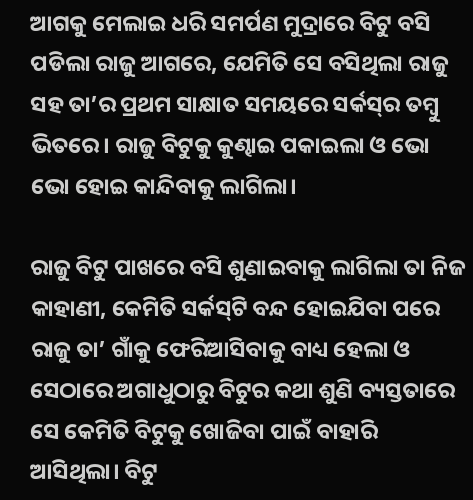ଆଗକୁ ମେଲାଇ ଧରି ସମର୍ପଣ ମୁଦ୍ରାରେ ବିଟୁ ବସି ପଡିଲା ରାଜୁ ଆଗରେ, ଯେମିତି ସେ ବସିଥିଲା ରାଜୁ ସହ ତା’ର ପ୍ରଥମ ସାକ୍ଷାତ ସମୟରେ ସର୍କସ୍‌ର ତମ୍ବୁ ଭିତରେ। ରାଜୁ ବିଟୁକୁ କୁଣ୍ଢାଇ ପକାଇଲା ଓ ଭୋ ଭୋ ହୋଇ କାନ୍ଦିବାକୁ ଲାଗିଲା।

ରାଜୁ ବିଟୁ ପାଖରେ ବସି ଶୁଣାଇବାକୁ ଲାଗିଲା ତା ନିଜ କାହାଣୀ, କେମିତି ସର୍କସ୍‌ଟି ବନ୍ଦ ହୋଇଯିବା ପରେ ରାଜୁ ତା’ ଗାଁକୁ ଫେରିଆସିବାକୁ ବାଧ୍ୟ ହେଲା ଓ ସେଠାରେ ଅଗାଧୁଠାରୁ ବିଟୁର କଥା ଶୁଣି ବ୍ୟସ୍ତତାରେ ସେ କେମିତି ବିଟୁକୁ ଖୋଜିବା ପାଇଁ ବାହାରି ଆସିଥିଲା। ବିଟୁ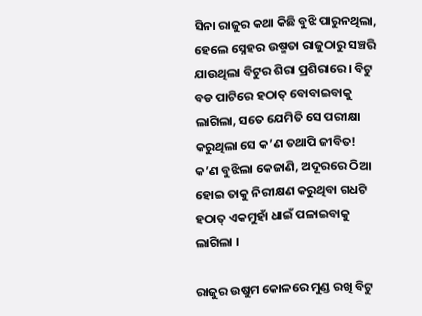ସିନା ରାଜୁର କଥା କିଛି ବୁଝି ପାରୁନଥିଲା, ହେଲେ ସ୍ନେହର ଉଷ୍ମତା ରାଜୁଠାରୁ ସଞ୍ଚରି ଯାଉଥିଲା ବିଟୁର ଶିରା ପ୍ରଶିରାରେ। ବିଟୁ ବଡ ପାଟିରେ ହଠାତ୍ ବୋବାଇବାକୁ ଲାଗିଲା, ସତେ ଯେମିତି ସେ ପରୀକ୍ଷା କରୁଥିଲା ସେ କ’ଣ ତଥାପି ଜୀବିତ! କ’ଣ ବୁଝିଲା କେଜାଣି, ଅଦୂରରେ ଠିଆ ହୋଇ ତାକୁ ନିରୀକ୍ଷଣ କରୁଥିବା ଗଧଟି ହଠାତ୍ ଏକମୁହାଁ ଧାଇଁ ପଳାଇବାକୁ ଲାଗିଲା ।

ରାଜୁର ଉଷୁମ କୋଳରେ ମୁଣ୍ଡ ରଖି ବିଟୁ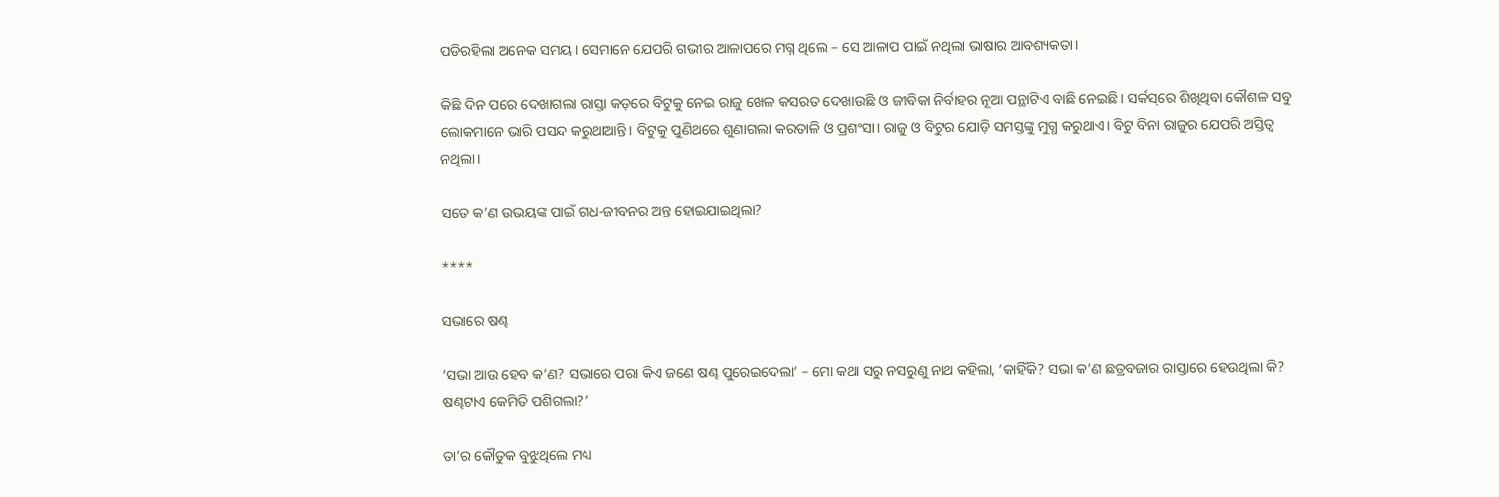ପଡିରହିଲା ଅନେକ ସମୟ। ସେମାନେ ଯେପରି ଗଭୀର ଆଳାପରେ ମଗ୍ନ ଥିଲେ – ସେ ଆଳାପ ପାଇଁ ନଥିଲା ଭାଷାର ଆବଶ୍ୟକତା।

କିଛି ଦିନ ପରେ ଦେଖାଗଲା ରାସ୍ତା କଡ଼ରେ ବିଟୁକୁ ନେଇ ରାଜୁ ଖେଳ କସରତ ଦେଖାଉଛି ଓ ଜୀବିକା ନିର୍ବାହର ନୂଆ ପନ୍ଥାଟିଏ ବାଛି ନେଇଛି। ସର୍କସ୍‌ରେ ଶିଖିଥିବା କୌଶଳ ସବୁ ଲୋକମାନେ ଭାରି ପସନ୍ଦ କରୁଥାଆନ୍ତି। ବିଟୁକୁ ପୁଣିଥରେ ଶୁଣାଗଲା କରତାଳି ଓ ପ୍ରଶଂସା। ରାଜୁ ଓ ବିଟୁର ଯୋଡ଼ି ସମସ୍ତଙ୍କୁ ମୁଗ୍ଧ କରୁଥାଏ। ବିଟୁ ବିନା ରାଜୁର ଯେପରି ଅସ୍ତିତ୍ୱ ନଥିଲା।

ସତେ କ’ଣ ଉଭୟଙ୍କ ପାଇଁ ଗଧ-ଜୀବନର ଅନ୍ତ ହୋଇଯାଇଥିଲା?

****

ସଭାରେ ଷଣ୍ଢ

‘ସଭା ଆଉ ହେବ କ’ଣ? ସଭାରେ ପରା କିଏ ଜଣେ ଷଣ୍ଢ ପୁରେଇଦେଲା‘ – ମୋ କଥା ସରୁ ନସରୁଣୁ ନାଥ କହିଲା, ‘କାହିଁକି? ସଭା କ’ଣ ଛତ୍ରବଜାର ରାସ୍ତାରେ ହେଉଥିଲା କି? ଷଣ୍ଢଟାଏ କେମିତି ପଶିଗଲା?’

ତା’ର କୌତୁକ ବୁଝୁଥିଲେ ମଧ୍ୟ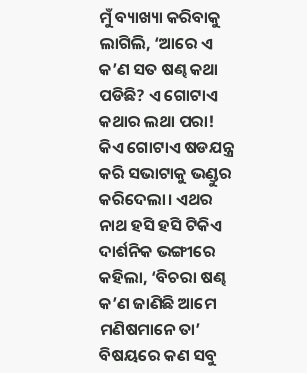ମୁଁ ବ୍ୟାଖ୍ୟା କରିବାକୁ ଲାଗିଲି, ‘ଆରେ ଏ କ’ଣ ସତ ଷଣ୍ଢ କଥା ପଡିଛି? ଏ ଗୋଟାଏ କଥାର ଲଥା ପରା! କିଏ ଗୋଟାଏ ଷଡଯନ୍ତ୍ର କରି ସଭାଟାକୁ ଭଣ୍ଡୁର କରିଦେଲା। ଏଥର ନାଥ ହସି ହସି ଟିକିଏ ଦାର୍ଶନିକ ଭଙ୍ଗୀରେ କହିଲା, ‘ବିଚରା ଷଣ୍ଢ କ’ଣ ଜାଣିଛି ଆମେ ମଣିଷମାନେ ତା’ ବିଷୟରେ କଣ ସବୁ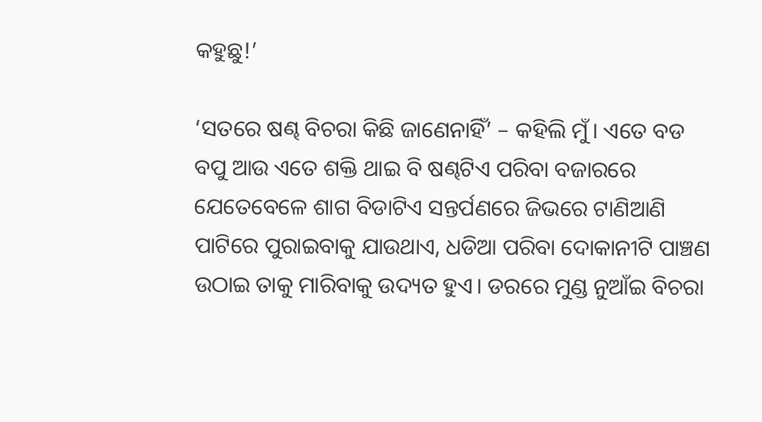କହୁଛୁ!’

‘ସତରେ ଷଣ୍ଢ ବିଚରା କିଛି ଜାଣେନାହିଁ’ – କହିଲି ମୁଁ। ଏତେ ବଡ ବପୁ ଆଉ ଏତେ ଶକ୍ତି ଥାଇ ବି ଷଣ୍ଢଟିଏ ପରିବା ବଜାରରେ ଯେତେବେଳେ ଶାଗ ବିଡାଟିଏ ସନ୍ତର୍ପଣରେ ଜିଭରେ ଟାଣିଆଣି ପାଟିରେ ପୁରାଇବାକୁ ଯାଉଥାଏ, ଧଡିଆ ପରିବା ଦୋକାନୀଟି ପାଞ୍ଚଣ ଉଠାଇ ତାକୁ ମାରିବାକୁ ଉଦ୍ୟତ ହୁଏ। ଡରରେ ମୁଣ୍ଡ ନୁଆଁଇ ବିଚରା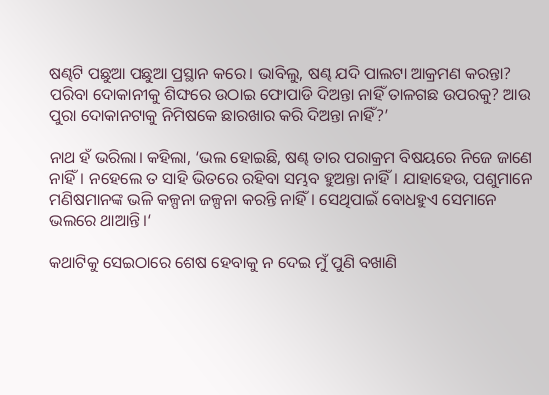ଷଣ୍ଢଟି ପଛୁଆ ପଛୁଆ ପ୍ରସ୍ଥାନ କରେ। ଭାବିଲୁ, ଷଣ୍ଢ ଯଦି ପାଲଟା ଆକ୍ରମଣ କରନ୍ତା? ପରିବା ଦୋକାନୀକୁ ଶିଙ୍ଘରେ ଉଠାଇ ଫୋପାଡି ଦିଅନ୍ତା ନାହିଁ ତାଳଗଛ ଉପରକୁ? ଆଉ ପୁରା ଦୋକାନଟାକୁ ନିମିଷକେ ଛାରଖାର କରି ଦିଅନ୍ତା ନାହିଁ?’

ନାଥ ହଁ ଭରିଲା। କହିଲା, ‘ଭଲ ହୋଇଛି, ଷଣ୍ଢ ତାର ପରାକ୍ରମ ବିଷୟରେ ନିଜେ ଜାଣେ ନାହିଁ। ନହେଲେ ତ ସାହି ଭିତରେ ରହିବା ସମ୍ଭବ ହୁଅନ୍ତା ନାହିଁ। ଯାହାହେଉ, ପଶୁମାନେ ମଣିଷମାନଙ୍କ ଭଳି କଳ୍ପନା ଜଳ୍ପନା କରନ୍ତି ନାହିଁ। ସେଥିପାଇଁ ବୋଧହୁଏ ସେମାନେ ଭଲରେ ଥାଆନ୍ତି।‘

କଥାଟିକୁ ସେଇଠାରେ ଶେଷ ହେବାକୁ ନ ଦେଇ ମୁଁ ପୁଣି ବଖାଣି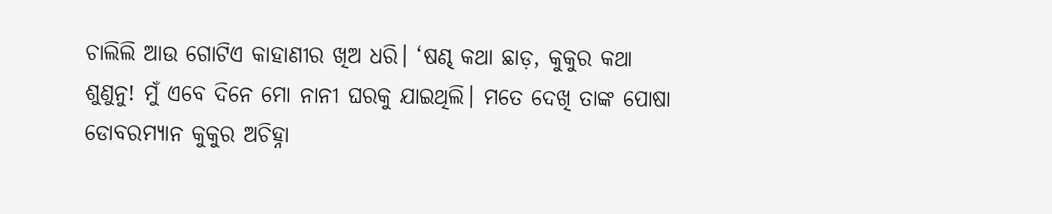ଚାଲିଲି ଆଉ ଗୋଟିଏ କାହାଣୀର ଖିଅ ଧରି। ‘ଷଣ୍ଢ କଥା ଛାଡ଼, କୁକୁର କଥା ଶୁଣୁନୁ! ମୁଁ ଏବେ ଦିନେ ମୋ ନାନୀ ଘରକୁ ଯାଇଥିଲି। ମତେ ଦେଖି ତାଙ୍କ ପୋଷା ଡୋବରମ୍ୟାନ କୁକୁର ଅଚିହ୍ନା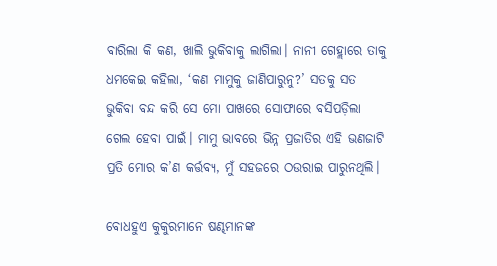ବାରିଲା କି କଣ, ଖାଲି ଭୁକିବାକୁ ଲାଗିଲା। ନାନୀ ଗେହ୍ଲାରେ ତାକୁ ଧମକେଇ କହିଲା, ‘କଣ ମାମୁକୁ ଜାଣିପାରୁନୁ?’ ସତକୁ ସତ ଭୁକିବା ବନ୍ଦ କରି ସେ ମୋ ପାଖରେ ସୋଫାରେ ବସିପଡ଼ିଲା ଗେଲ ହେବା ପାଇଁ। ମାମୁ ଭାବରେ ଭିନ୍ନ ପ୍ରଜାତିର ଏହି ଭଣଜାଟି ପ୍ରତି ମୋର କ’ଣ କର୍ତ୍ତବ୍ୟ, ମୁଁ ସହଜରେ ଠଉରାଇ ପାରୁନଥିଲି।

ବୋଧହୁଏ କୁକୁରମାନେ ଷଣ୍ଢମାନଙ୍କ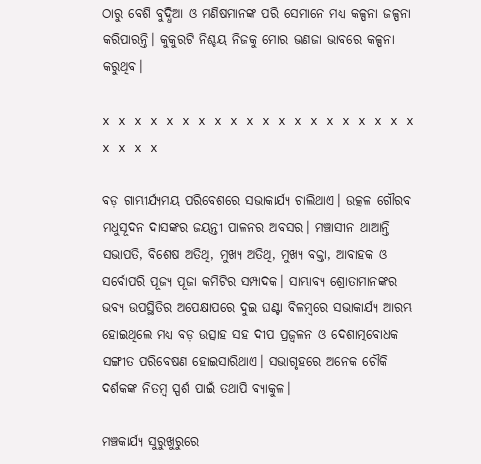ଠାରୁ ବେଶି ବୁଦ୍ଧିଆ ଓ ମଣିଷମାନଙ୍କ ପରି ସେମାନେ ମଧ୍ୟ କଳ୍ପନା ଜଳ୍ପନା କରିପାରନ୍ତି। କୁକୁରଟି ନିଶ୍ଚୟ ନିଜକୁ ମୋର ଭଣଜା ଭାବରେ କଳ୍ପନା କରୁଥିବ।

x x x x x x x x x x x x x x x x x x x x x x x x

ବଡ଼ ଗାମ୍ଭୀର୍ଯ୍ୟମୟ ପରିବେଶରେ ସଭାକାର୍ଯ୍ୟ ଚାଲିଥାଏ। ଉତ୍କଳ ଗୌରବ ମଧୁସୂଦନ ଦାସଙ୍କର ଜୟନ୍ତୀ ପାଳନର ଅବସର। ମଞ୍ଚାସୀନ ଥାଆନ୍ତି ସଭାପତି, ବିଶେଷ ଅତିଥି, ମୁଖ୍ୟ ଅତିଥି, ମୁଖ୍ୟ ବକ୍ତା, ଆବାହକ ଓ ସର୍ବୋପରି ପୂଜ୍ୟ ପୂଜା କମିଟିର ସମ୍ପାଦକ। ସାମ୍ଭାବ୍ୟ ଶ୍ରୋତାମାନଙ୍କର ଭବ୍ୟ ଉପସ୍ଥିତିର ଅପେକ୍ଷାପରେ ଦୁଇ ଘଣ୍ଟା ବିଳମ୍ବରେ ସଭାକାର୍ଯ୍ୟ ଆରମ୍ଭ ହୋଇଥିଲେ ମଧ୍ୟ ବଡ଼ ଉତ୍ସାହ ସହ ଦୀପ ପ୍ରଜ୍ୱଳନ ଓ ଦେଶାତ୍ମବୋଧକ ସଙ୍ଗୀତ ପରିବେଷଣ ହୋଇସାରିଥାଏ। ସଭାଗୃହରେ ଅନେକ ଚୌକି ଦର୍ଶକଙ୍କ ନିତମ୍ବ ସ୍ପର୍ଶ ପାଇଁ ତଥାପି ବ୍ୟାକୁଳ।

ମଞ୍ଚକାର୍ଯ୍ୟ ସୁରୁଖୁରୁରେ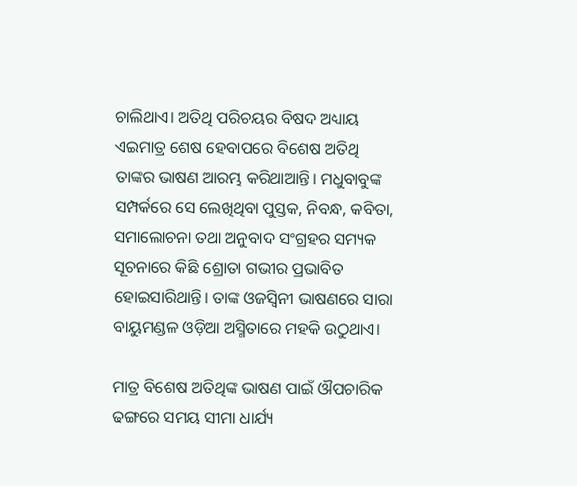ଚାଲିଥାଏ। ଅତିଥି ପରିଚୟର ବିଷଦ ଅଧ୍ୟାୟ ଏଇମାତ୍ର ଶେଷ ହେବାପରେ ବିଶେଷ ଅତିଥି ତାଙ୍କର ଭାଷଣ ଆରମ୍ଭ କରିଥାଆନ୍ତି। ମଧୁବାବୁଙ୍କ ସମ୍ପର୍କରେ ସେ ଲେଖିଥିବା ପୁସ୍ତକ, ନିବନ୍ଧ, କବିତା, ସମାଲୋଚନା ତଥା ଅନୁବାଦ ସଂଗ୍ରହର ସମ୍ୟକ ସୂଚନାରେ କିଛି ଶ୍ରୋତା ଗଭୀର ପ୍ରଭାବିତ ହୋଇସାରିଥାନ୍ତି। ତାଙ୍କ ଓଜସ୍ୱିନୀ ଭାଷଣରେ ସାରା ବାୟୁମଣ୍ଡଳ ଓଡ଼ିଆ ଅସ୍ମିତାରେ ମହକି ଉଠୁଥାଏ।

ମାତ୍ର ବିଶେଷ ଅତିଥିଙ୍କ ଭାଷଣ ପାଇଁ ଔପଚାରିକ ଢଙ୍ଗରେ ସମୟ ସୀମା ଧାର୍ଯ୍ୟ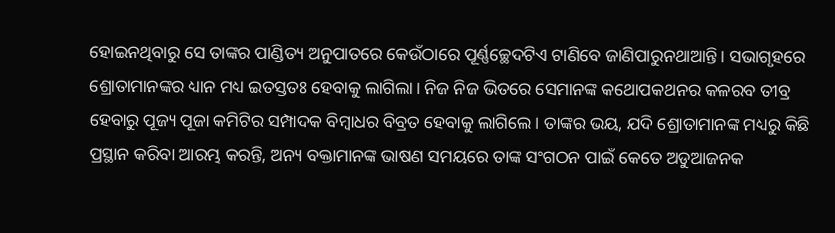ହୋଇନଥିବାରୁ ସେ ତାଙ୍କର ପାଣ୍ଡିତ୍ୟ ଅନୁପାତରେ କେଉଁଠାରେ ପୂର୍ଣ୍ଣଚ୍ଛେଦଟିଏ ଟାଣିବେ ଜାଣିପାରୁନଥାଆନ୍ତି। ସଭାଗୃହରେ ଶ୍ରୋତାମାନଙ୍କର ଧ୍ୟାନ ମଧ୍ୟ ଇତସ୍ତତଃ ହେବାକୁ ଲାଗିଲା। ନିଜ ନିଜ ଭିତରେ ସେମାନଙ୍କ କଥୋପକଥନର କଳରବ ତୀବ୍ର ହେବାରୁ ପୂଜ୍ୟ ପୂଜା କମିଟିର ସମ୍ପାଦକ ବିମ୍ବାଧର ବିବ୍ରତ ହେବାକୁ ଲାଗିଲେ। ତାଙ୍କର ଭୟ, ଯଦି ଶ୍ରୋତାମାନଙ୍କ ମଧ୍ୟରୁ କିଛି ପ୍ରସ୍ଥାନ କରିବା ଆରମ୍ଭ କରନ୍ତି, ଅନ୍ୟ ବକ୍ତାମାନଙ୍କ ଭାଷଣ ସମୟରେ ତାଙ୍କ ସଂଗଠନ ପାଇଁ କେତେ ଅଡୁଆଜନକ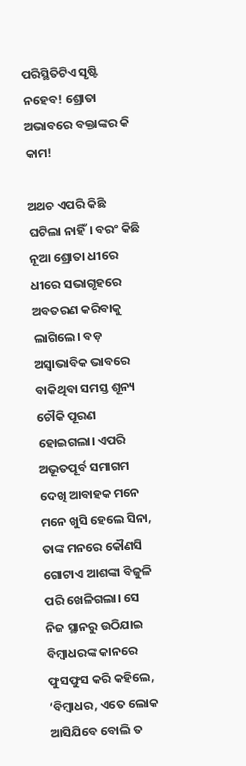ପରିସ୍ଥିତିଟିଏ ସୃଷ୍ଟି ନହେବ! ଶ୍ରୋତା ଅଭାବରେ ବକ୍ତାଙ୍କର କି କାମ!

ଅଥଚ ଏପରି କିଛି ଘଟିଲା ନାହିଁ। ବରଂ କିଛି ନୂଆ ଶ୍ରୋତା ଧୀରେ ଧୀରେ ସଭାଗୃହରେ ଅବତରଣ କରିବାକୁ ଲାଗିଲେ। ବଡ଼ ଅସ୍ୱାଭାବିକ ଭାବରେ ବାକିଥିବା ସମସ୍ତ ଶୂନ୍ୟ ଚୌକି ପୂରଣ ହୋଇଗଲା। ଏପରି ଅଭୂତପୂର୍ବ ସମାଗମ ଦେଖି ଆବାହକ ମନେ ମନେ ଖୁସି ହେଲେ ସିନା, ତାଙ୍କ ମନରେ କୌଣସି ଗୋଟାଏ ଆଶଙ୍କା ବିଜୁଳି ପରି ଖେଳିଗଲା। ସେ ନିଜ ସ୍ଥାନରୁ ଉଠିଯାଇ ବିମ୍ବାଧରଙ୍କ କାନରେ ଫୁସଫୁସ କରି କହିଲେ, ‘ବିମ୍ବାଧର, ଏତେ ଲୋକ ଆସିଯିବେ ବୋଲି ତ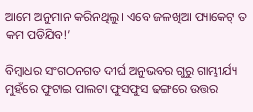ଆମେ ଅନୁମାନ କରିନଥିଲୁ। ଏବେ ଜଳଖିଆ ପ୍ୟାକେଟ୍ ତ କମ ପଡିଯିବ!’

ବିମ୍ବାଧର ସଂଗଠନଗତ ଦୀର୍ଘ ଅନୁଭବର ଗୁରୁ ଗାମ୍ଭୀର୍ଯ୍ୟ ମୁହଁରେ ଫୁଟାଇ ପାଲଟା ଫୁସଫୁସ ଢଙ୍ଗରେ ଉତ୍ତର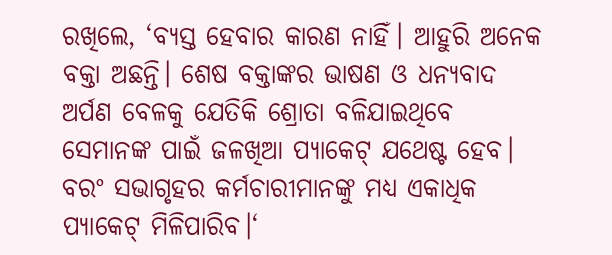ରଖିଲେ, ‘ବ୍ୟସ୍ତ ହେବାର କାରଣ ନାହିଁ। ଆହୁରି ଅନେକ ବକ୍ତା ଅଛନ୍ତି। ଶେଷ ବକ୍ତାଙ୍କର ଭାଷଣ ଓ ଧନ୍ୟବାଦ ଅର୍ପଣ ବେଳକୁ ଯେତିକି ଶ୍ରୋତା ବଳିଯାଇଥିବେ ସେମାନଙ୍କ ପାଇଁ ଜଳଖିଆ ପ୍ୟାକେଟ୍ ଯଥେଷ୍ଟ ହେବ। ବରଂ ସଭାଗୃହର କର୍ମଚାରୀମାନଙ୍କୁ ମଧ୍ୟ ଏକାଧିକ ପ୍ୟାକେଟ୍ ମିଳିପାରିବ।‘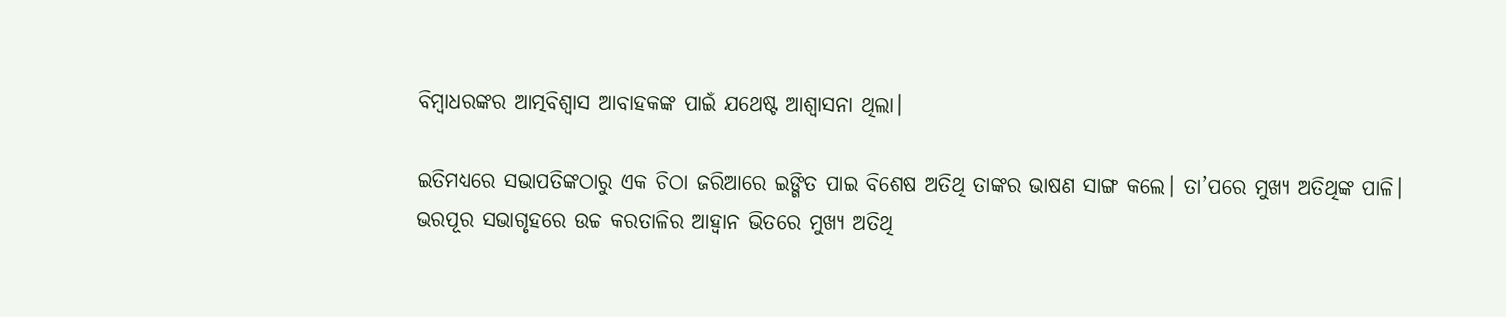ବିମ୍ବାଧରଙ୍କର ଆତ୍ମବିଶ୍ୱାସ ଆବାହକଙ୍କ ପାଇଁ ଯଥେଷ୍ଟ ଆଶ୍ୱାସନା ଥିଲା।

ଇତିମଧ୍ୟରେ ସଭାପତିଙ୍କଠାରୁ ଏକ ଚିଠା ଜରିଆରେ ଇଙ୍ଗିତ ପାଇ ବିଶେଷ ଅତିଥି ତାଙ୍କର ଭାଷଣ ସାଙ୍ଗ କଲେ। ତା’ପରେ ମୁଖ୍ୟ ଅତିଥିଙ୍କ ପାଳି। ଭରପୂର ସଭାଗୃହରେ ଉଚ୍ଚ କରତାଳିର ଆହ୍ୱାନ ଭିତରେ ମୁଖ୍ୟ ଅତିଥି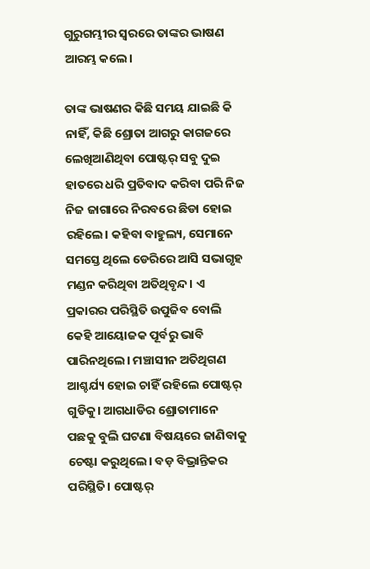ଗୁରୁଗମ୍ଭୀର ସ୍ୱରରେ ତାଙ୍କର ଭାଷଣ ଆରମ୍ଭ କଲେ।

ତାଙ୍କ ଭାଷଣର କିଛି ସମୟ ଯାଇଛି କି ନାହିଁ, କିଛି ଶ୍ରୋତା ଆଗରୁ କାଗଜରେ ଲେଖିଆଣିଥିବା ପୋଷ୍ଟର୍ ସବୁ ଦୁଇ ହାତରେ ଧରି ପ୍ରତିବାଦ କରିବା ପରି ନିଜ ନିଜ ଜାଗାରେ ନିରବରେ ଛିଡା ହୋଇ ରହିଲେ। କହିବା ବାହୁଲ୍ୟ, ସେମାନେ ସମସ୍ତେ ଥିଲେ ଡେରିରେ ଆସି ସଭାଗୃହ ମଣ୍ଡନ କରିଥିବା ଅତିଥିବୃନ୍ଦ। ଏ ପ୍ରକାରର ପରିସ୍ଥିତି ଉପୁଜିବ ବୋଲି କେହି ଆୟୋଜକ ପୂର୍ବରୁ ଭାବି ପାରିନଥିଲେ। ମଞ୍ଚାସୀନ ଅତିଥିଗଣ ଆଶ୍ଚର୍ଯ୍ୟ ହୋଇ ଚାହିଁ ରହିଲେ ପୋଷ୍ଟର୍ ଗୁଡିକୁ। ଆଗଧାଡିର ଶ୍ରୋତାମାନେ ପଛକୁ ବୁଲି ଘଟଣା ବିଷୟରେ ଜାଣିବାକୁ ଚେଷ୍ଟା କରୁଥିଲେ। ବଡ଼ ବିଭ୍ରାନ୍ତିକର ପରିସ୍ଥିତି। ପୋଷ୍ଟର୍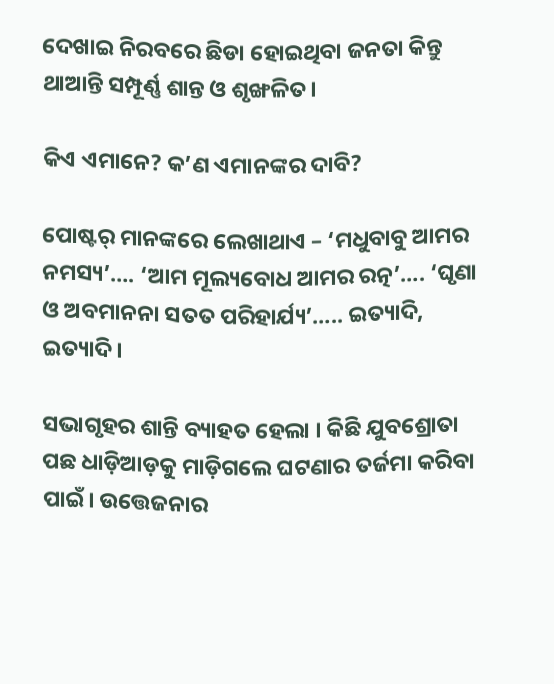ଦେଖାଇ ନିରବରେ ଛିଡା ହୋଇଥିବା ଜନତା କିନ୍ତୁ ଥାଆନ୍ତି ସମ୍ପୂର୍ଣ୍ଣ ଶାନ୍ତ ଓ ଶୃଙ୍ଖଳିତ।

କିଏ ଏମାନେ? କ’ଣ ଏମାନଙ୍କର ଦାବି?

ପୋଷ୍ଟର୍ ମାନଙ୍କରେ ଲେଖାଥାଏ – ‘ମଧୁବାବୁ ଆମର ନମସ୍ୟ’…. ‘ଆମ ମୂଲ୍ୟବୋଧ ଆମର ରତ୍ନ’…. ‘ଘୃଣା ଓ ଅବମାନନା ସତତ ପରିହାର୍ଯ୍ୟ’….. ଇତ୍ୟାଦି, ଇତ୍ୟାଦି।

ସଭାଗୃହର ଶାନ୍ତି ବ୍ୟାହତ ହେଲା । କିଛି ଯୁବଶ୍ରୋତା ପଛ ଧାଡ଼ିଆଡ଼କୁ ମାଡ଼ିଗଲେ ଘଟଣାର ତର୍ଜମା କରିବା ପାଇଁ। ଉତ୍ତେଜନାର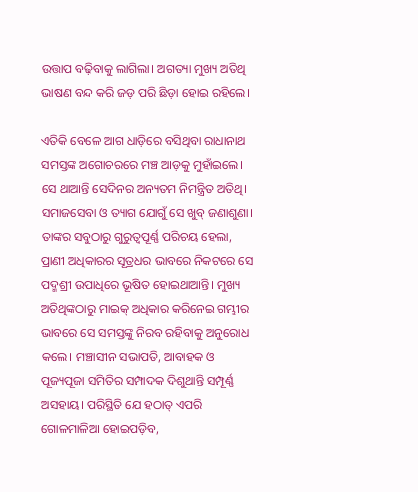ଉତ୍ତାପ ବଢ଼ିବାକୁ ଲାଗିଲା। ଅଗତ୍ୟା ମୁଖ୍ୟ ଅତିଥି ଭାଷଣ ବନ୍ଦ କରି ଜଡ଼ ପରି ଛିଡ଼ା ହୋଇ ରହିଲେ।

ଏତିକି ବେଳେ ଆଗ ଧାଡ଼ିରେ ବସିଥିବା ରାଧାନାଥ ସମସ୍ତଙ୍କ ଅଗୋଚରରେ ମଞ୍ଚ ଆଡ଼କୁ ମୁହାଁଇଲେ। ସେ ଥାଆନ୍ତି ସେଦିନର ଅନ୍ୟତମ ନିମନ୍ତ୍ରିତ ଅତିଥି। ସମାଜସେବା ଓ ତ୍ୟାଗ ଯୋଗୁଁ ସେ ଖୁବ୍ ଜଣାଶୁଣା। ତାଙ୍କର ସବୁଠାରୁ ଗୁରୁତ୍ୱପୂର୍ଣ୍ଣ ପରିଚୟ ହେଲା, ପ୍ରାଣୀ ଅଧିକାରର ସୂତ୍ରଧର ଭାବରେ ନିକଟରେ ସେ ପଦ୍ମଶ୍ରୀ ଉପାଧିରେ ଭୂଷିତ ହୋଇଥାଆନ୍ତି। ମୁଖ୍ୟ ଅତିଥିଙ୍କଠାରୁ ମାଇକ୍ ଅଧିକାର କରିନେଇ ଗମ୍ଭୀର ଭାବରେ ସେ ସମସ୍ତଙ୍କୁ ନିରବ ରହିବାକୁ ଅନୁରୋଧ କଲେ। ମଞ୍ଚାସୀନ ସଭାପତି, ଆବାହକ ଓ ପୂଜ୍ୟପୂଜା ସମିତିର ସମ୍ପାଦକ ଦିଶୁଥାନ୍ତି ସମ୍ପୂର୍ଣ୍ଣ ଅସହାୟ। ପରିସ୍ଥିତି ଯେ ହଠାତ୍ ଏପରି ଗୋଳମାଳିଆ ହୋଇପଡ଼ିବ,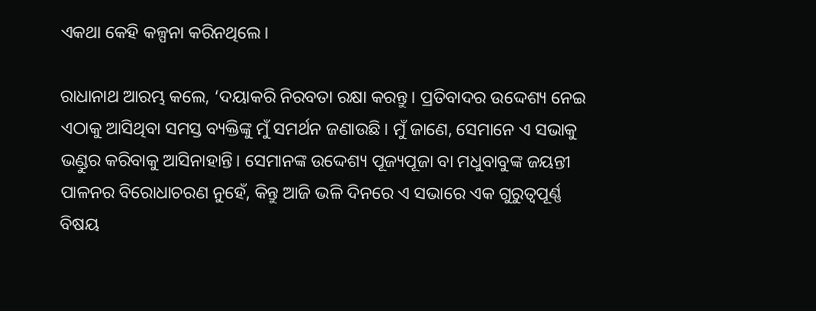ଏକଥା କେହି କଳ୍ପନା କରିନଥିଲେ।

ରାଧାନାଥ ଆରମ୍ଭ କଲେ, ‘ଦୟାକରି ନିରବତା ରକ୍ଷା କରନ୍ତୁ। ପ୍ରତିବାଦର ଉଦ୍ଦେଶ୍ୟ ନେଇ ଏଠାକୁ ଆସିଥିବା ସମସ୍ତ ବ୍ୟକ୍ତିଙ୍କୁ ମୁଁ ସମର୍ଥନ ଜଣାଉଛି। ମୁଁ ଜାଣେ, ସେମାନେ ଏ ସଭାକୁ ଭଣ୍ଡୁର କରିବାକୁ ଆସିନାହାନ୍ତି। ସେମାନଙ୍କ ଉଦ୍ଦେଶ୍ୟ ପୂଜ୍ୟପୂଜା ବା ମଧୁବାବୁଙ୍କ ଜୟନ୍ତୀ ପାଳନର ବିରୋଧାଚରଣ ନୁହେଁ, କିନ୍ତୁ ଆଜି ଭଳି ଦିନରେ ଏ ସଭାରେ ଏକ ଗୁରୁତ୍ୱପୂର୍ଣ୍ଣ ବିଷୟ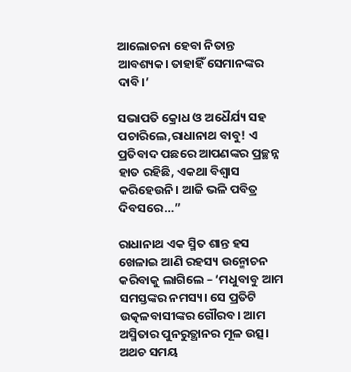ଆଲୋଚନା ହେବା ନିତାନ୍ତ ଆବଶ୍ୟକ। ତାହାହିଁ ସେମାନଙ୍କର ଦାବି।’

ସଭାପତି କ୍ରୋଧ ଓ ଅଧୈର୍ଯ୍ୟ ସହ ପଚାରିଲେ,ରାଧାନାଥ ବାବୁ! ଏ ପ୍ରତିବାଦ ପଛରେ ଆପଣଙ୍କର ପ୍ରଚ୍ଛନ୍ନ ହାତ ରହିଛି, ଏକଥା ବିଶ୍ୱାସ କରିହେଉନି। ଆଜି ଭଳି ପବିତ୍ର ଦିବସରେ…”

ରାଧାନାଥ ଏକ ସ୍ମିତ ଶାନ୍ତ ହସ ଖେଳାଇ ଆଣି ରହସ୍ୟ ଉନ୍ମୋଚନ କରିବାକୁ ଲାଗିଲେ – ‘ମଧୁବାବୁ ଆମ ସମସ୍ତଙ୍କର ନମସ୍ୟ। ସେ ପ୍ରତିଟି ଉତ୍କଳବାସୀଙ୍କର ଗୌରବ। ଆମ ଅସ୍ମିତାର ପୁନରୁତ୍ଥାନର ମୂଳ ଉତ୍ସ। ଅଥଚ ସମୟ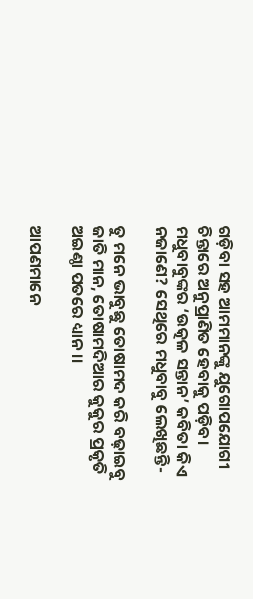ଗଡ଼ିବା ସହ ଆମମାନଙ୍କୁ ଯୁଗୋପଯୋଗୀ ଚିନ୍ତାରେ ଅନୁପ୍ରାଣିତ ହେବାକୁ ପଡ଼ିବ। ମଧୁବାବୁଙ୍କର ‘ଉତ୍କଳ ସନ୍ତାନ’ କବିତା କିଏ ନଜାଣେ? ସେଥିରେ ମଧୁବାବୁ ଲେଖିଛନ୍ତି-

ତୁ ମନେ ଭାବୁଛୁ ତୋଷାମଦ କରି ବଢ଼ାଇବୁ ଜାତି ମାନ, ତୋଷାମଦିଆର କୁକୁର ପ୍ରକୃତି ଅଇଣ୍ଠା ପତରେ ଧ୍ୟାନ ।।

ଆପଣମାନେ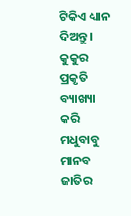ଟିକିଏ ଧ୍ୟାନ ଦିଅନ୍ତୁ। କୁକୁର ପ୍ରକୃତି ବ୍ୟାଖ୍ୟା କରି ମଧୁବାବୁ ମାନବ ଜାତିର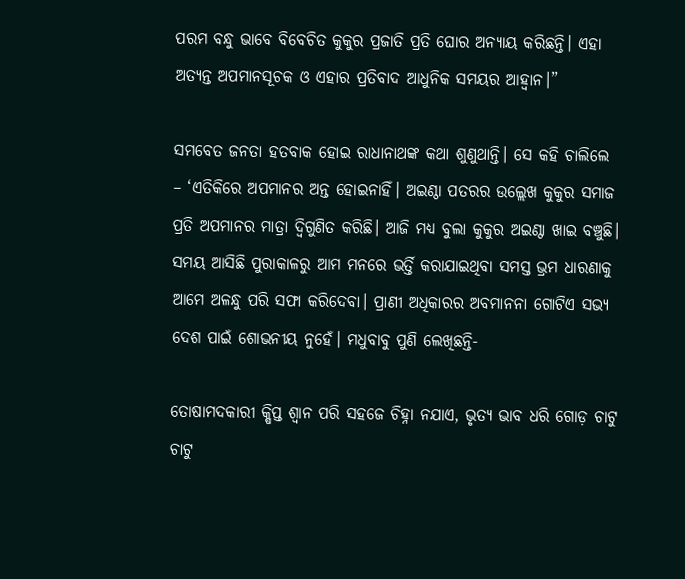ପରମ ବନ୍ଧୁ ଭାବେ ବିବେଚିତ କୁକୁର ପ୍ରଜାତି ପ୍ରତି ଘୋର ଅନ୍ୟାୟ କରିଛନ୍ତି। ଏହା ଅତ୍ୟନ୍ତ ଅପମାନସୂଚକ ଓ ଏହାର ପ୍ରତିବାଦ ଆଧୁନିକ ସମୟର ଆହ୍ୱାନ।”

ସମବେତ ଜନତା ହତବାକ ହୋଇ ରାଧାନାଥଙ୍କ କଥା ଶୁଣୁଥାନ୍ତି। ସେ କହି ଚାଲିଲେ – ‘ଏତିକିରେ ଅପମାନର ଅନ୍ତ ହୋଇନାହିଁ। ଅଇଣ୍ଠା ପତରର ଉଲ୍ଲେଖ କୁକୁର ସମାଜ ପ୍ରତି ଅପମାନର ମାତ୍ରା ଦ୍ୱିଗୁଣିତ କରିଛି। ଆଜି ମଧ୍ୟ ବୁଲା କୁକୁର ଅଇଣ୍ଠା ଖାଇ ବଞ୍ଚୁଛି। ସମୟ ଆସିଛି ପୁରାକାଳରୁ ଆମ ମନରେ ଭର୍ତ୍ତି କରାଯାଇଥିବା ସମସ୍ତ ଭ୍ରମ ଧାରଣାକୁ ଆମେ ଅଳନ୍ଧୁ ପରି ସଫା କରିଦେବା। ପ୍ରାଣୀ ଅଧିକାରର ଅବମାନନା ଗୋଟିଏ ସଭ୍ୟ ଦେଶ ପାଇଁ ଶୋଭନୀୟ ନୁହେଁ। ମଧୁବାବୁ ପୁଣି ଲେଖିଛନ୍ତି-

ତୋଷାମଦକାରୀ କ୍ଷିପ୍ତ ଶ୍ୱାନ ପରି ସହଜେ ଚିହ୍ନା ନଯାଏ, ଭୃତ୍ୟ ଭାବ ଧରି ଗୋଡ଼ ଚାଟୁ ଚାଟୁ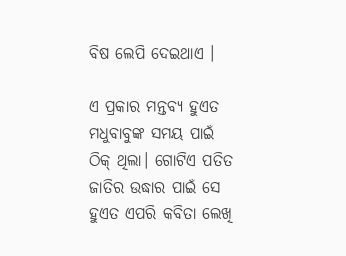ବିଷ ଲେପି ଦେଇଥାଏ ।

ଏ ପ୍ରକାର ମନ୍ତବ୍ୟ ହୁଏତ ମଧୁବାବୁଙ୍କ ସମୟ ପାଇଁ ଠିକ୍ ଥିଲା। ଗୋଟିଏ ପତିତ ଜାତିର ଉଦ୍ଧାର ପାଇଁ ସେ ହୁଏତ ଏପରି କବିତା ଲେଖି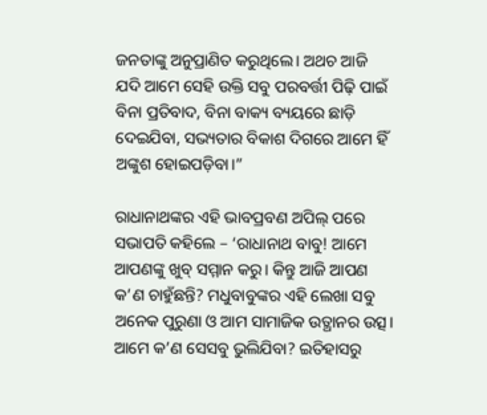ଜନତାଙ୍କୁ ଅନୁପ୍ରାଣିତ କରୁଥିଲେ। ଅଥଚ ଆଜି ଯଦି ଆମେ ସେହି ଉକ୍ତି ସବୁ ପରବର୍ତ୍ତୀ ପିଢ଼ି ପାଇଁ ବିନା ପ୍ରତିବାଦ, ବିନା ବାକ୍ୟ ବ୍ୟୟରେ ଛାଡ଼ି ଦେଇଯିବା, ସଭ୍ୟତାର ବିକାଶ ଦିଗରେ ଆମେ ହିଁ ଅଙ୍କୁଶ ହୋଇପଡ଼ିବା।”

ରାଧାନାଥଙ୍କର ଏହି ଭାବପ୍ରବଣ ଅପିଲ୍ ପରେ ସଭାପତି କହିଲେ – ‘ରାଧାନାଥ ବାବୁ! ଆମେ ଆପଣଙ୍କୁ ଖୁବ୍ ସମ୍ମାନ କରୁ। କିନ୍ତୁ ଆଜି ଆପଣ କ’ଣ ଚାହୁଁଛନ୍ତି? ମଧୁବାବୁଙ୍କର ଏହି ଲେଖା ସବୁ ଅନେକ ପୁରୁଣା ଓ ଆମ ସାମାଜିକ ଉତ୍ଥାନର ଉତ୍ସ। ଆମେ କ’ଣ ସେସବୁ ଭୁଲିଯିବା? ଇତିହାସରୁ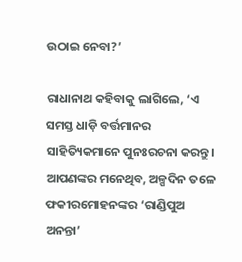ଉଠାଇ ନେବା?’

ରାଧାନାଥ କହିବାକୁ ଲାଗିଲେ, ‘ଏ ସମସ୍ତ ଧାଡ଼ି ବର୍ତ୍ତମାନର ସାହିତ୍ୟିକମାନେ ପୁନଃରଚନା କରନ୍ତୁ। ଆପଣଙ୍କର ମନେଥିବ, ଅଳ୍ପଦିନ ତଳେ ଫକୀରମୋହନଙ୍କର ‘ରାଣ୍ଡିପୁଅ ଅନନ୍ତା’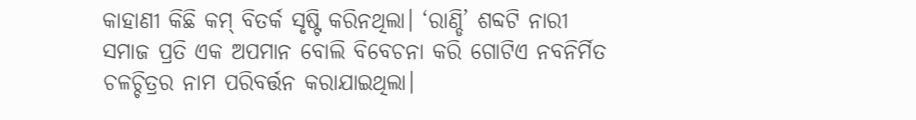କାହାଣୀ କିଛି କମ୍ ବିତର୍କ ସୃଷ୍ଟି କରିନଥିଲା। ‘ରାଣ୍ଡି’ ଶବ୍ଦଟି ନାରୀ ସମାଜ ପ୍ରତି ଏକ ଅପମାନ ବୋଲି ବିବେଚନା କରି ଗୋଟିଏ ନବନିର୍ମିତ ଚଳଚ୍ଚିତ୍ରର ନାମ ପରିବର୍ତ୍ତନ କରାଯାଇଥିଲା।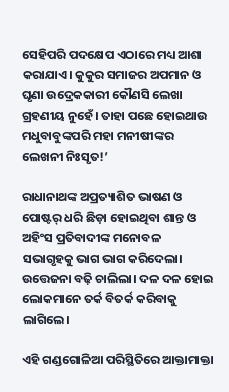ସେହିପରି ପଦକ୍ଷେପ ଏଠାରେ ମଧ୍ୟ ଆଶା କରାଯାଏ। କୁକୁର ସମାଜର ଅପମାନ ଓ ଘୃଣା ଉଦ୍ରେକକାରୀ କୌଣସି ଲେଖା ଗ୍ରହଣୀୟ ନୁହେଁ। ତାହା ପଛେ ହୋଇଥାଉ ମଧୁବାବୁଙ୍କପରି ମହା ମନୀଷୀଙ୍କର ଲେଖନୀ ନିଃସୃତ!’

ରାଧାନାଥଙ୍କ ଅପ୍ରତ୍ୟାଶିତ ଭାଷଣ ଓ ପୋଷ୍ଟର୍ ଧରି ଛିଡ଼ା ହୋଇଥିବା ଶାନ୍ତ ଓ ଅହିଂସ ପ୍ରତିବାଦୀଙ୍କ ମନୋବଳ ସଭାଗୃହକୁ ଭାଗ ଭାଗ କରିଦେଲା। ଉତ୍ତେଜନା ବଢ଼ି ଚାଲିଲା। ଦଳ ଦଳ ହୋଇ ଲୋକମାନେ ତର୍କ ବିତର୍କ କରିବାକୁ ଲାଗିଲେ।

ଏହି ଗଣ୍ଡଗୋଳିଆ ପରିସ୍ଥିତିରେ ଆକ୍ତାମାକ୍ତା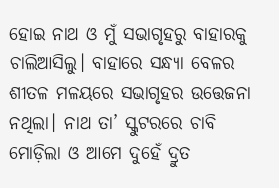ହୋଇ ନାଥ ଓ ମୁଁ ସଭାଗୃହରୁ ବାହାରକୁ ଚାଲିଆସିଲୁ। ବାହାରେ ସନ୍ଧ୍ୟା ବେଳର ଶୀତଳ ମଳୟରେ ସଭାଗୃହର ଉତ୍ତେଜନା ନଥିଲା। ନାଥ ତା’ ସ୍କୁଟରରେ ଚାବି ମୋଡ଼ିଲା ଓ ଆମେ ଦୁହେଁ ଦ୍ରୁତ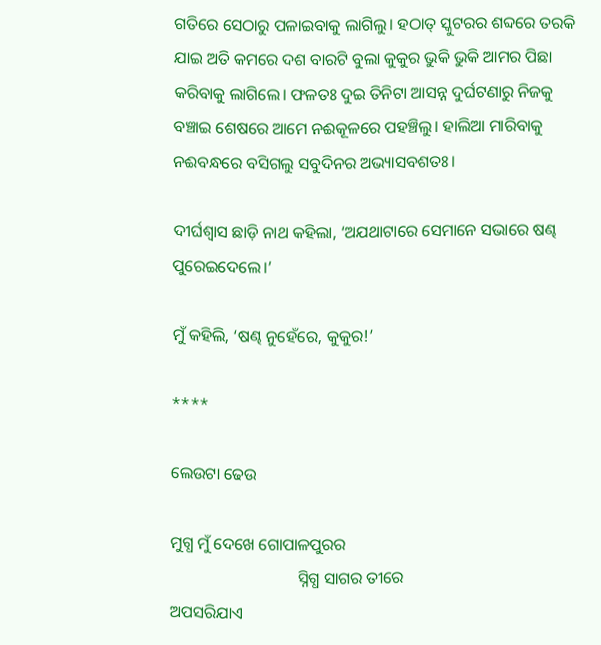ଗତିରେ ସେଠାରୁ ପଳାଇବାକୁ ଲାଗିଲୁ। ହଠାତ୍ ସ୍କୁଟରର ଶବ୍ଦରେ ତରକି ଯାଇ ଅତି କମରେ ଦଶ ବାରଟି ବୁଲା କୁକୁର ଭୁକି ଭୁକି ଆମର ପିଛା କରିବାକୁ ଲାଗିଲେ। ଫଳତଃ ଦୁଇ ତିନିଟା ଆସନ୍ନ ଦୁର୍ଘଟଣାରୁ ନିଜକୁ ବଞ୍ଚାଇ ଶେଷରେ ଆମେ ନଈକୂଳରେ ପହଞ୍ଚିଲୁ। ହାଲିଆ ମାରିବାକୁ ନଈବନ୍ଧରେ ବସିଗଲୁ ସବୁଦିନର ଅଭ୍ୟାସବଶତଃ।

ଦୀର୍ଘଶ୍ୱାସ ଛାଡ଼ି ନାଥ କହିଲା, ‘ଅଯଥାଟାରେ ସେମାନେ ସଭାରେ ଷଣ୍ଢ ପୁରେଇଦେଲେ।’

ମୁଁ କହିଲି, ‘ଷଣ୍ଢ ନୁହେଁରେ, କୁକୁର!’

****

ଲେଉଟା ଢେଉ

ମୁଗ୍ଧ ମୁଁ ଦେଖେ ଗୋପାଳପୁରର
                               ସ୍ନିଗ୍ଧ ସାଗର ତୀରେ
ଅପସରିଯାଏ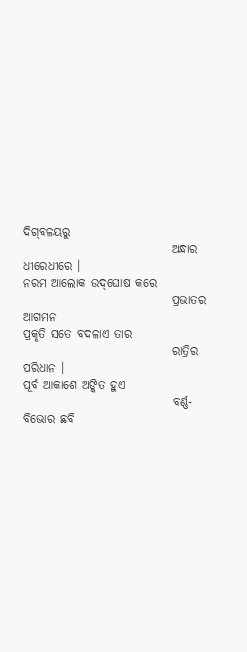ଦିଗ୍‌ବଳୟରୁ
                               ଅନ୍ଧାର ଧୀରେଧୀରେ ।
ନରମ ଆଲୋକ ଉଦ୍‌ଘୋଷ କରେ
                               ପ୍ରଭାତର ଆଗମନ
ପ୍ରକୃତି ସତେ ବଦଳାଏ ତାର
                               ରାତ୍ରିର ପରିଧାନ ।
ପୂର୍ବ ଆକାଶେ ଅଙ୍କିତ ହୁଏ
                               ବର୍ଣ୍ଣ-ବିଭୋର ଛବି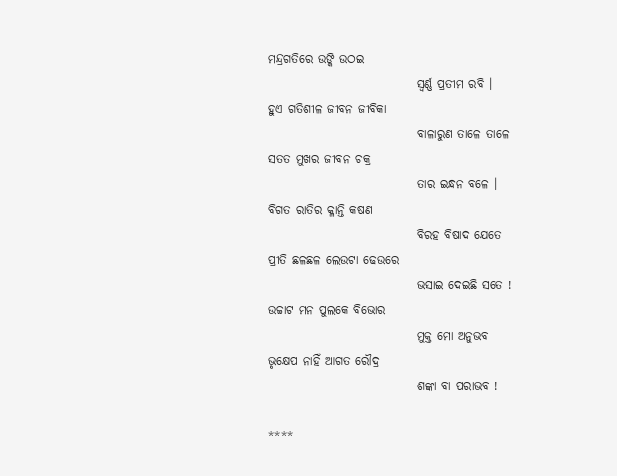ମନ୍ଦ୍ରଗତିରେ ଉଙ୍କି ଉଠଇ
                               ସ୍ବର୍ଣ୍ଣ ପ୍ରତୀମ ରବି ।
ହୁଏ ଗତିଶୀଳ ଜୀବନ ଜୀବିକା
                               ବାଳାରୁଣ ତାଳେ ତାଳେ
ସତତ ମୁଖର ଜୀବନ ଚକ୍ର
                               ତାର ଇନ୍ଧନ ବଳେ ।
ବିଗତ ରାତିର କ୍ଳାନ୍ତି କଷଣ
                               ବିରହ ବିଷାଦ ଯେତେ
ପ୍ରୀତି ଛଳଛଳ ଲେଉଟା ଢେଉରେ
                               ଭସାଇ ଦେଇଛି ସତେ !
ଉଚ୍ଚାଟ ମନ ପୁଲକେ ବିଭୋର
                               ମୁକ୍ତ ମୋ ଅନୁଭବ
ଭୃକ୍ଷେପ ନାହିଁ ଆଗତ ରୌଦ୍ର
                               ଶଙ୍କା ବା ପରାଭବ !

****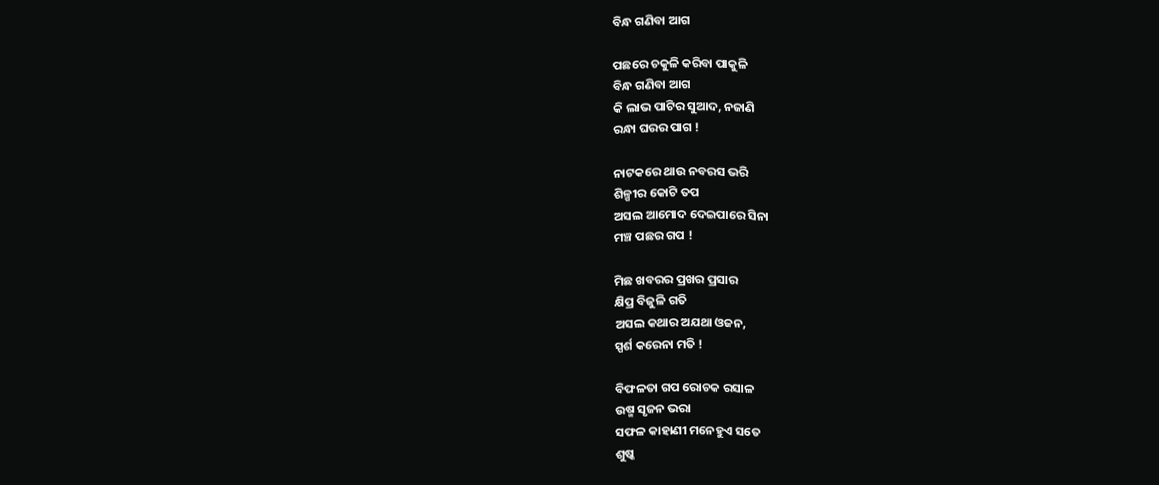ବିନ୍ଧ ଗଣିବା ଆଗ

ପଛରେ ଚକୁଳି କରିବା ପାକୁଳି
ବିନ୍ଧ ଗଣିବା ଆଗ
କି ଲାଭ ପାଟିର ସୁଆଦ, ନଜାଣି
ରନ୍ଧା ଘରର ପାଗ !

ନାଟକରେ ଥାଉ ନବରସ ଭରି
ଶିଳ୍ପୀର କୋଟି ତପ
ଅସଲ ଆମୋଦ ଦେଇପାରେ ସିନା
ମଞ୍ଚ ପଛର ଗପ !

ମିଛ ଖବରର ପ୍ରଖର ପ୍ରସାର
କ୍ଷିପ୍ର ବିଜୁଳି ଗତି
ଅସଲ କଥାର ଅଯଥା ଓଜନ,
ସ୍ପର୍ଶ କରେନା ମତି !

ବିଫଳତା ଗପ ରୋଚକ ରସାଳ
ଉଷ୍ମ ସୃଜନ ଭରା
ସଫଳ କାହାଣୀ ମନେହୁଏ ସତେ
ଶୁଷ୍କ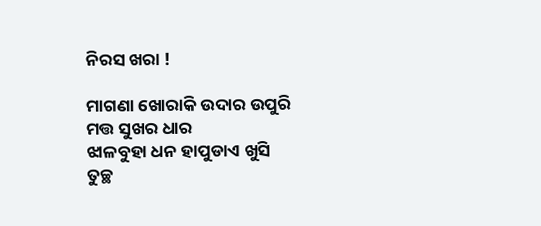ନିରସ ଖରା !

ମାଗଣା ଖୋରାକି ଉଦାର ଉପୁରି
ମତ୍ତ ସୁଖର ଧାର
ଝାଳବୁହା ଧନ ହାପୁଡାଏ ଖୁସି
ତୁଚ୍ଛ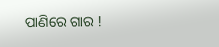ପାଣିରେ ଗାର !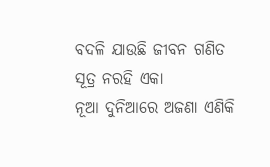ବଦଳି ଯାଉଛି ଜୀବନ ଗଣିତ
ସୂତ୍ର ନରହି ଏକା
ନୂଆ ଦୁନିଆରେ ଅଜଣା ଏଣିକି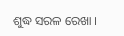ଶୁଦ୍ଧ ସରଳ ରେଖା ।